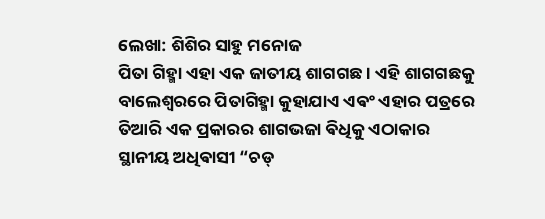ଲେଖା: ଶିଶିର ସାହୁ ମନୋଜ
ପିତା ଗିହ୍ମା ଏହା ଏକ ଜାତୀୟ ଶାଗଗଛ । ଏହି ଶାଗଗଛକୁ ବାଲେଶ୍ଵରରେ ପିତାଗିହ୍ମା କୁହାଯାଏ ଏଵଂ ଏହାର ପତ୍ରରେ ତିଆରି ଏକ ପ୍ରକାରର ଶାଗଭଜା ଵିଧିକୁ ଏଠାକାର ସ୍ଥାନୀୟ ଅଧିଵାସୀ “ଚଡ୍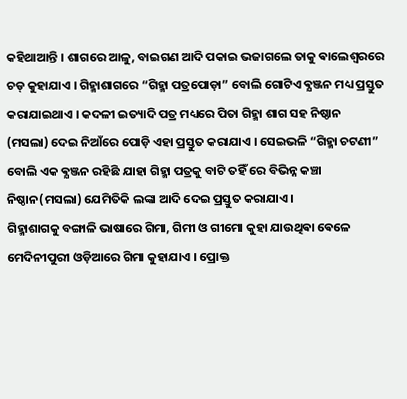କହିଥାଆନ୍ତି । ଶାଗରେ ଆଳୁ, ବାଇଗଣ ଆଦି ପକାଇ ଭଜାଗଲେ ତାକୁ ଵାଲେଶ୍ଵରରେ ଚଡ୍ କୁହାଯାଏ । ଗିହ୍ମାଶାଗରେ “ଗିହ୍ମା ପତ୍ରପୋଡ଼ା” ବୋଲି ଗୋଟିଏ ଵ୍ଯଞ୍ଜନ ମଧ୍ୟ ପ୍ରସ୍ତୁତ କରାଯାଇଥାଏ । କଦଳୀ ଇତ୍ୟାଦି ପତ୍ର ମଧ୍ୟରେ ପିତା ଗିହ୍ମା ଶାଗ ସହ ନିଷ୍ଠାନ (ମସଲା) ଦେଇ ନିଆଁରେ ପୋଡ଼ି ଏହା ପ୍ରସ୍ତୁତ କରାଯାଏ । ସେଇଭଳି “ଗିହ୍ମା ଚଟଣୀ” ବୋଲି ଏକ ଵ୍ଯଞ୍ଜନ ରହିଛି ଯାହା ଗିହ୍ମା ପତ୍ରକୁ ବାଟି ତହିଁ ରେ ବିଭିନ୍ନ କଞ୍ଚା ନିଷ୍ଠାନ(ମସଲା) ଯେମିତିକି ଲଙ୍କା ଆଦି ଦେଇ ପ୍ରସ୍ତୁତ କରାଯାଏ ।
ଗିହ୍ମାଶାଗକୁ ବଙ୍ଗାଳି ଭାଷାରେ ଗିମା, ଗିମୀ ଓ ଗୀମୋ କୁହା ଯାଉଥିଵା ଵେଳେ ମେଦିନୀପୁରୀ ଓଡ଼ିଆରେ ଗିମା କୁହାଯାଏ । ପ୍ରୋକ୍ତ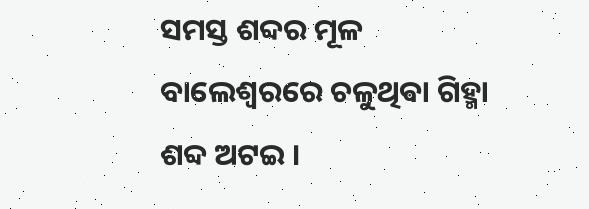ସମସ୍ତ ଶବ୍ଦର ମୂଳ ବାଲେଶ୍ବରରେ ଚଳୁଥିଵା ଗିହ୍ମା ଶବ୍ଦ ଅଟଇ ।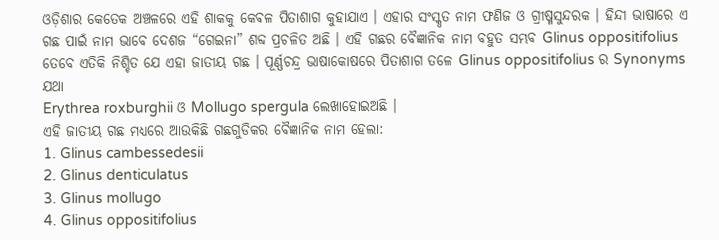ଓଡ଼ିଶାର କେତେକ ଅଞ୍ଚଳରେ ଏହି ଶାକକୁ କେଵଳ ପିତାଶାଗ କୁହାଯାଏ । ଏହାର ସଂସ୍କୃତ ନାମ ଫଣିଜ ଓ ଗ୍ରୀଷ୍ମସୁନ୍ଦରକ । ହିନ୍ଦୀ ଭାଷାରେ ଏ ଗଛ ପାଇଁ ନାମ ଭାବେ ଦେଶଜ “ଗେଇନା” ଶବ୍ଦ ପ୍ରଚଳିତ ଅଛି । ଏହି ଗଛର ବୈଜ୍ଞାନିକ ନାମ ବହୁତ ସମ୍ଭବ Glinus oppositifolius ତେବେ ଏତିକି ନିଶ୍ଚିତ ଯେ ଏହା ଜାତୀୟ ଗଛ । ପୂର୍ଣ୍ଣଚନ୍ଦ୍ର ଭାଷାକୋଷରେ ପିତାଶାଗ ତଳେ Glinus oppositifolius ର Synonyms ଯଥା
Erythrea roxburghii ଓ Mollugo spergula ଲେଖାହୋଇଅଛି ।
ଏହି ଜାତୀୟ ଗଛ ମଧ୍ୟରେ ଆଉକିଛି ଗଛଗୁଡିକର ବୈଜ୍ଞାନିକ ନାମ ହେଲା:
1. Glinus cambessedesii
2. Glinus denticulatus
3. Glinus mollugo
4. Glinus oppositifolius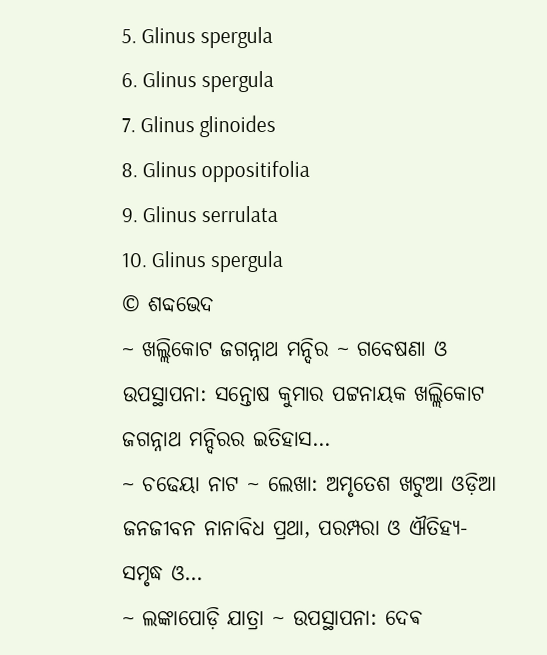5. Glinus spergula
6. Glinus spergula
7. Glinus glinoides
8. Glinus oppositifolia
9. Glinus serrulata
10. Glinus spergula
© ଶବ୍ଦଭେଦ
~ ଖଲ୍ଲିକୋଟ ଜଗନ୍ନାଥ ମନ୍ଦିର ~ ଗବେଷଣା ଓ ଉପସ୍ଥାପନା: ସନ୍ତୋଷ କୁମାର ପଟ୍ଟନାୟକ ଖଲ୍ଲିକୋଟ ଜଗନ୍ନାଥ ମନ୍ଦିରର ଇତିହାସ…
~ ଚଢେୟା ନାଟ ~ ଲେଖା: ଅମୃତେଶ ଖଟୁଆ ଓଡ଼ିଆ ଜନଜୀବନ ନାନାବିଧ ପ୍ରଥା, ପରମ୍ପରା ଓ ଐତିହ୍ୟ-ସମୃଦ୍ଧ ଓ…
~ ଲଙ୍କାପୋଡ଼ି ଯାତ୍ରା ~ ଉପସ୍ଥାପନା: ଦେଵ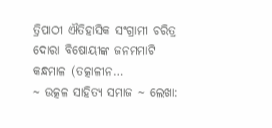ତ୍ରିପାଠୀ ଐତିହାସିକ ସଂଗ୍ରାମୀ ଚରିତ୍ର ଦୋରା ବିଷୋୟୀଙ୍କ ଜନମମାଟି କନ୍ଧମାଳ (ତତ୍କାଳୀନ…
~ ଉତ୍କଳ ସାହିତ୍ୟ ସମାଜ ~ ଲେଖା: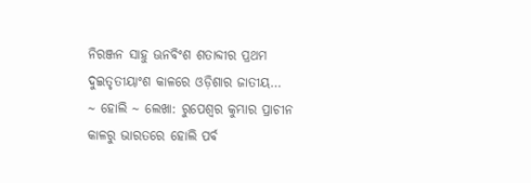ନିରଞ୍ଜନ ସାହୁ ଊନବିଂଶ ଶତାବ୍ଦୀର ପ୍ରଥମ ଦୁଇତୃତୀୟାଂଶ କାଳରେ ଓଡ଼ିଶାର ଜାତୀୟ…
~ ହୋଲି ~ ଲେଖା: ରୁପେଶ୍ୱର କୁମ୍ଭାର ପ୍ରାଚୀନ କାଳରୁ ଭାରତରେ ହୋଲି ପର୍ବ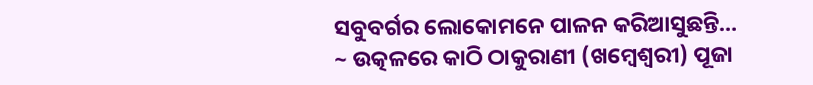ସବୁବର୍ଗର ଲୋକୋମନେ ପାଳନ କରିଆସୁଛନ୍ତି…
~ ଉତ୍କଳରେ କାଠି ଠାକୁରାଣୀ (ଖମ୍ବେଶ୍ଵରୀ) ପୂଜା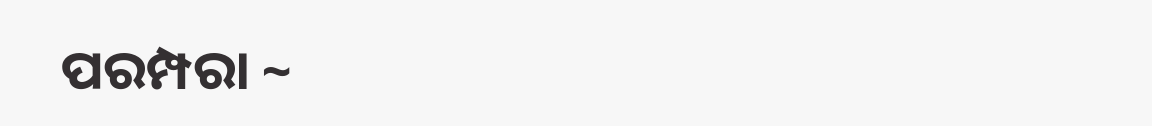ପରମ୍ପରା ~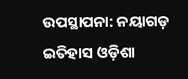ଉପସ୍ଥାପନା: ନୟାଗଡ଼ ଇତିହାସ ଓଡ଼ିଶା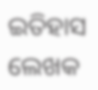ଇତିହାସ ଲେଖକ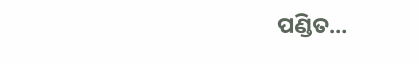ପଣ୍ଡିତ…